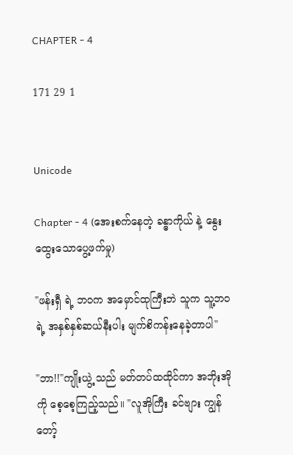CHAPTER - 4

171 29 1


Unicode

Chapter - 4 (အေးစက်နေတဲ့ ခန္ဓာကိုယ် နဲ့ နွေးထွေးသောပွေ့ဖက်မှု)

"ဖန်းရှီ ရဲ့ ဘဝက အမှောင်ထုကြီးဘဲ သူက သူ့ဘဝရဲ့ အနှစ်နှစ်ဆယ်နီးပါး မျက်စိကန်းနေခဲ့တာပါ"

"ဘာ!!"ကျိုးယွဲ့ သည် မတ်တပ်ထထိုင်ကာ အဘိုးအိုကို စေ့စေ့ကြည့်သည်။ "လူအိုကြီး ခင်ဗျား ကျွန်တော့်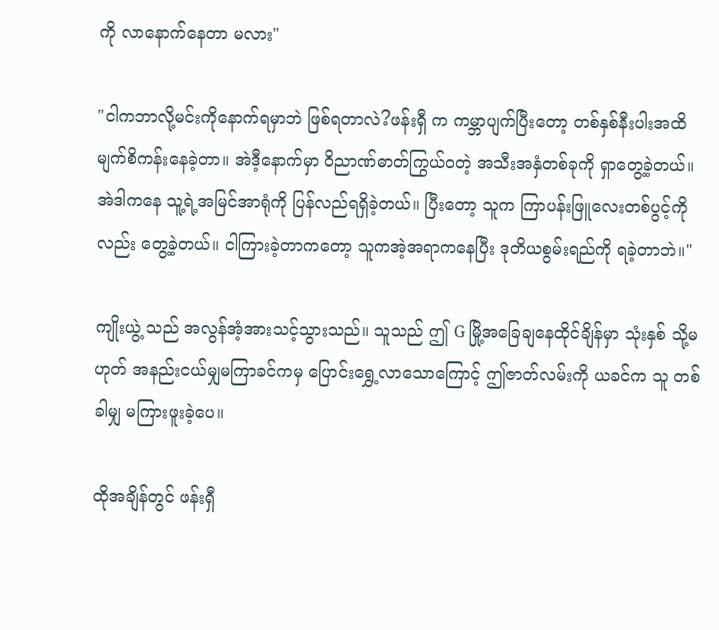ကို လာနောက်နေတာ မလား"

"ငါကဘာလို့မင်းကိုနောက်ရမှာဘဲ ဖြစ်ရတာလဲ?ဖန်းရှီ က ကမ္ဘာပျက်ပြီးတော့ တစ်နှစ်နီးပါးအထိ မျက်စိကန်းနေခဲ့တာ။ အဲဒီ့နောက်မှာ ဝိညာဏ်ဓာတ်ကြွယ်ဝတဲ့ အသီးအနှံတစ်ခုကို ရှာတွေ့ခဲ့တယ်။ အဲဒါကနေ သူ့ရဲ့အမြင်အာရုံကို ပြန်လည်ရရှိခဲ့တယ်။ ပြီးတော့ သူက ကြာပန်းဖြူလေးတစ်ပွင့်ကိုလည်း တွေ့ခဲ့တယ်။ ငါကြားခဲ့တာကတော့ သူကအဲ့အရာကနေပြီး ဒုတိယစွမ်းရည်ကို ရခဲ့တာဘဲ။"

ကျိုးယွဲ့ သည် အလွန်အံ့အားသင့်သွားသည်။ သူသည် ဤ G မြို့အခြေချနေထိုင်ချိန်မှာ သုံးနှစ် သို့မဟုတ် အနည်းငယ်မျှမကြာခင်ကမှ ပြောင်းရွှေ့လာသောကြောင့် ဤဇာတ်လမ်းကို ယခင်က သူ တစ်ခါမျှ မကြားဖူးခဲ့ပေ။

ထိုအချိန်တွင် ဖန်းရှီ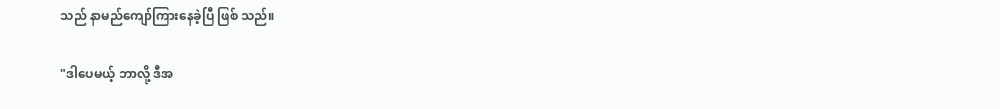သည် နာမည်ကျော်ကြားနေခဲ့ပြီ ဖြစ် သည်။

"ဒါပေမယ့် ဘာလို့ ဒီအ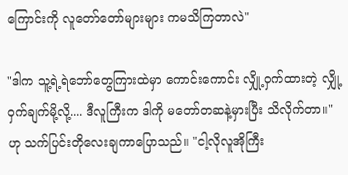ကြောင်းကို လူတော်တော်များများ ကမသိကြတာလဲ"

"ဒါက သူ့ရဲ့ရဲဘော်တွေကြားထဲမှာ ကောင်းကောင်း လျှို့ဝှက်ထားတဲ့ လျှို့ဝှက်ချက်မို့လို့.... ဒီလူကြီးက ဒါကို မတော်တဆနဲ့မှားပြီး သိလိုက်တာ။"ဟု သက်ပြင်းတိုလေးချကာပြောသည်။ "ငါ့လိုလူအိုကြီး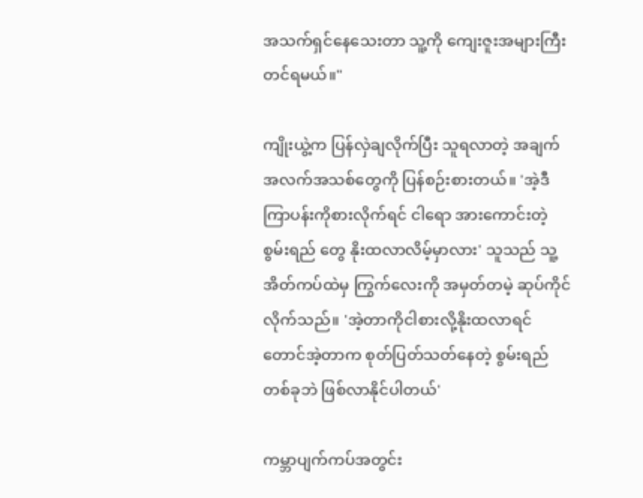အသက်ရှင်နေသေးတာ သူ့ကို ကျေးဇူးအများကြီးတင်ရမယ်။"

ကျိုးယွဲ့က ပြန်လှဲချလိုက်ပြီး သူရလာတဲ့ အချက်အလက်အသစ်တွေကို ပြန်စဉ်းစားတယ်။ 'အဲ့ဒီကြာပန်းကိုစားလိုက်ရင် ငါရော အားကောင်းတဲ့ စွမ်းရည် တွေ နိုးထလာလိမ့်မှာလား' သူသည် သူ့အိတ်ကပ်ထဲမှ ကြွက်လေးကို အမှတ်တမဲ့ ဆုပ်ကိုင်လိုက်သည်။ 'အဲ့တာကိုငါစားလို့နိုးထလာရင်တောင်အဲ့တာက စုတ်ပြတ်သတ်နေတဲ့ စွမ်းရည်တစ်ခုဘဲ ဖြစ်လာနိုင်ပါတယ်'

ကမ္ဘာပျက်ကပ်အတွင်း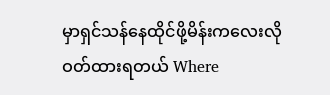မှာရှင်သန်နေထိုင်ဖို့မိန်းကလေးလိုဝတ်ထားရတယ် Where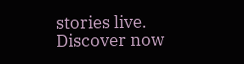stories live. Discover now